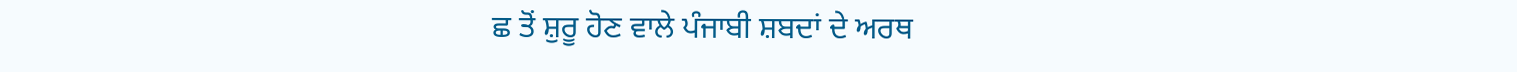ਛ ਤੋਂ ਸ਼ੁਰੂ ਹੋਣ ਵਾਲੇ ਪੰਜਾਬੀ ਸ਼ਬਦਾਂ ਦੇ ਅਰਥ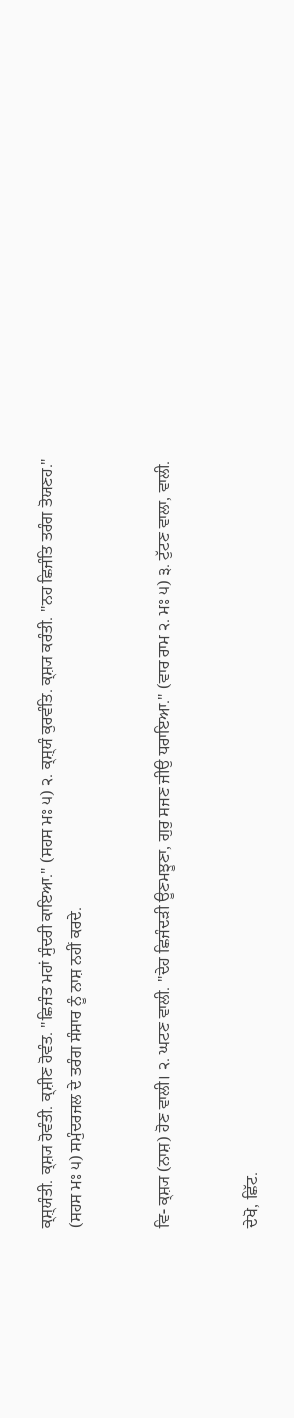ਕ੍ਸ਼੍‍ਯੰਤੀ. ਕ੍ਸ਼੍ਯ ਹੋਵੰਤੀ. ਕ੍ਸ਼ੀਣ ਹੋਵੰਤ. "ਛਿਜੰਤ ਮਹਾਂ ਸੁੰਦਰੀ ਕਾਇਆ." (ਸਹਸ ਮਃ ੫) ੨. ਕ੍ਸ਼੍‍ਯੰ ਕੁਰਵੰਤਿ. ਕ੍ਸ਼੍ਯ ਕਰੰਤੀ. "ਨਹ ਛਿਜੰਤਿ ਤਰੰਗ ਤੋਯਣਹ." (ਸਹਸ ਮਃ ੫) ਸਮੁੰਦਰਜਲ ਦੇ ਤਰੰਗ ਸੰਸਾਰ ਨੂੰ ਨਾਸ਼ ਨਹੀਂ ਕਰਦੇ.


ਵਿ- ਕ੍ਸ਼੍ਯ (ਨਾਸ਼) ਹੋਣ ਵਾਲੀ। ੨. ਘਟਣ ਵਾਲੀ. "ਦੇਹ ਛਿਜੰਦੜੀ ਊਣਮਝੂਣਾ, ਗੁਰੁ ਸਜਣ ਜੀਉ ਧਰਾਇਆ." (ਵਾਰ ਰਾਮ ੨. ਮਃ ੫) ੩. ਟੁੱਟਣ ਵਾਲਾ, ਵਾਲੀ.


ਦੇਖੋ, ਛਿੱਟ.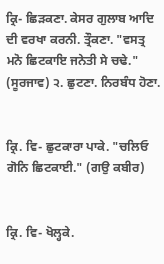ਕ੍ਰਿ- ਛਿੜਕਣਾ. ਕੇਸਰ ਗੁਲਾਬ ਆਦਿ ਦੀ ਵਰਖਾ ਕਰਨੀ. ਤ੍ਰੌਕਣਾ. "ਵਸਤ੍ਰ ਮਨੋ ਛਿਟਕਾਇ ਜਨੇਤੀ ਸੇ ਚਢੇ." (ਸੂਰਜਾਵ) ੨. ਛੁਟਣਾ. ਨਿਰਬੰਧ ਹੋਣਾ.


ਕ੍ਰਿ. ਵਿ- ਛੁਟਕਾਰਾ ਪਾਕੇ. "ਚਲਿਓ ਗੋਨਿ ਛਿਟਕਾਈ." (ਗਉ ਕਬੀਰ)


ਕ੍ਰਿ. ਵਿ- ਖੋਲ੍ਹਕੇ.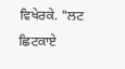ਵਿਖੇਰਕੇ. "ਲਟ ਛਿਟਕਾਏ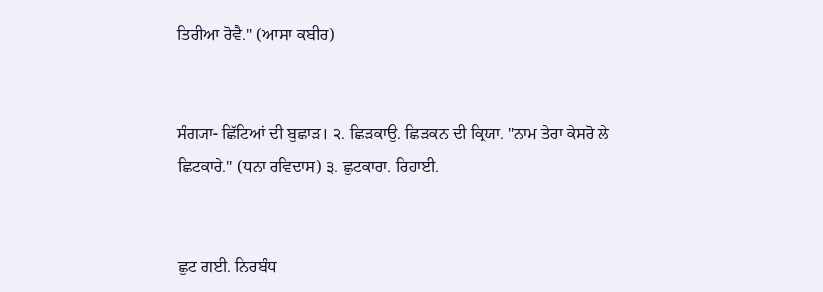ਤਿਰੀਆ ਰੋਵੈ." (ਆਸਾ ਕਬੀਰ)


ਸੰਗ੍ਯਾ- ਛਿੱਟਿਆਂ ਦੀ ਬੁਛਾੜ। ੨. ਛਿੜਕਾਉ. ਛਿੜਕਨ ਦੀ ਕ੍ਰਿਯਾ. "ਨਾਮ ਤੇਰਾ ਕੇਸਰੋ ਲੇ ਛਿਟਕਾਰੇ." (ਧਨਾ ਰਵਿਦਾਸ) ੩. ਛੁਟਕਾਰਾ. ਰਿਹਾਈ.


ਛੁਟ ਗਈ. ਨਿਰਬੰਧ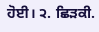ਹੋਈ। ੨. ਛਿੜਕੀ.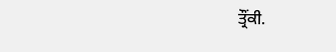ਤ੍ਰੌਂਕੀ.